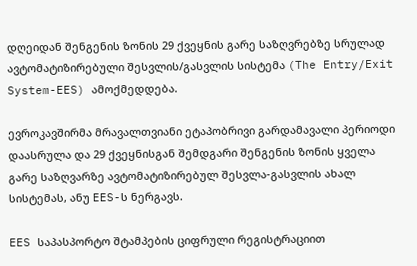დღეიდან შენგენის ზონის 29 ქვეყნის გარე საზღვრებზე სრულად ავტომატიზირებული შესვლის/გასვლის სისტემა (The Entry/Exit System-EES) ამოქმედდება.

ევროკავშირმა მრავალთვიანი ეტაპობრივი გარდამავალი პერიოდი დაასრულა და 29 ქვეყნისგან შემდგარი შენგენის ზონის ყველა გარე საზღვარზე ავტომატიზირებულ შესვლა-გასვლის ახალ სისტემას, ანუ EES-ს ნერგავს.

EES საპასპორტო შტამპების ციფრული რეგისტრაციით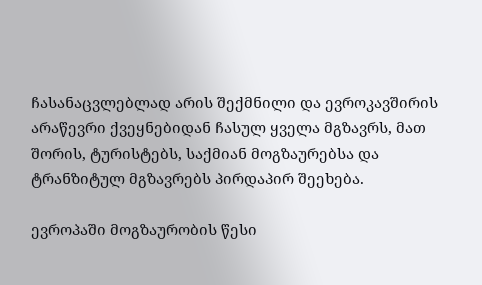ჩასანაცვლებლად არის შექმნილი და ევროკავშირის არაწევრი ქვეყნებიდან ჩასულ ყველა მგზავრს, მათ შორის, ტურისტებს, საქმიან მოგზაურებსა და ტრანზიტულ მგზავრებს პირდაპირ შეეხება.

ევროპაში მოგზაურობის წესი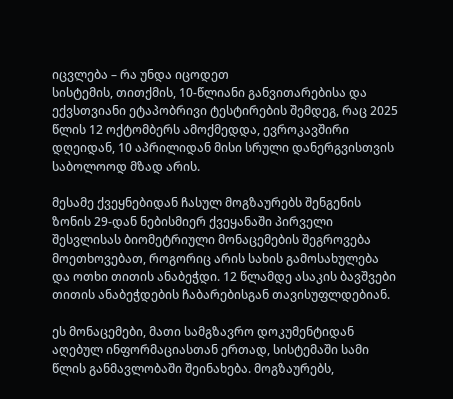იცვლება – რა უნდა იცოდეთ
სისტემის, თითქმის, 10-წლიანი განვითარებისა და ექვსთვიანი ეტაპობრივი ტესტირების შემდეგ, რაც 2025 წლის 12 ოქტომბერს ამოქმედდა, ევროკავშირი დღეიდან, 10 აპრილიდან მისი სრული დანერგვისთვის საბოლოოდ მზად არის.

მესამე ქვეყნებიდან ჩასულ მოგზაურებს შენგენის ზონის 29-დან ნებისმიერ ქვეყანაში პირველი შესვლისას ბიომეტრიული მონაცემების შეგროვება მოეთხოვებათ, როგორიც არის სახის გამოსახულება და ოთხი თითის ანაბეჭდი. 12 წლამდე ასაკის ბავშვები თითის ანაბეჭდების ჩაბარებისგან თავისუფლდებიან.

ეს მონაცემები, მათი სამგზავრო დოკუმენტიდან აღებულ ინფორმაციასთან ერთად, სისტემაში სამი წლის განმავლობაში შეინახება. მოგზაურებს,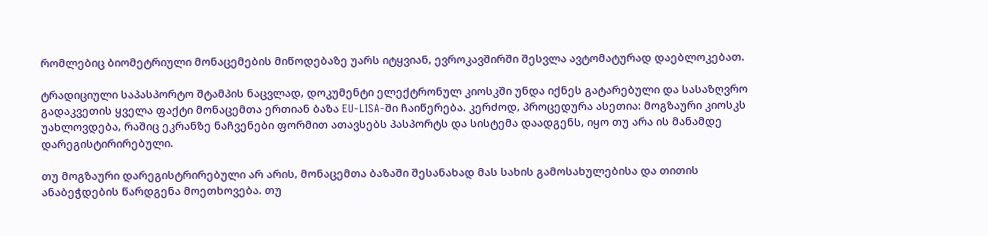რომლებიც ბიომეტრიული მონაცემების მიწოდებაზე უარს იტყვიან, ევროკავშირში შესვლა ავტომატურად დაებლოკებათ.

ტრადიციული საპასპორტო შტამპის ნაცვლად, დოკუმენტი ელექტრონულ კიოსკში უნდა იქნეს გატარებული და სასაზღვრო გადაკვეთის ყველა ფაქტი მონაცემთა ერთიან ბაზა EU-LISA-ში ჩაიწერება. კერძოდ, პროცედურა ასეთია: მოგზაური კიოსკს უახლოვდება, რაშიც ეკრანზე ნაჩვენები ფორმით ათავსებს პასპორტს და სისტემა დაადგენს, იყო თუ არა ის მანამდე დარეგისტირირებული.

თუ მოგზაური დარეგისტრირებული არ არის, მონაცემთა ბაზაში შესანახად მას სახის გამოსახულებისა და თითის ანაბეჭდების წარდგენა მოეთხოვება. თუ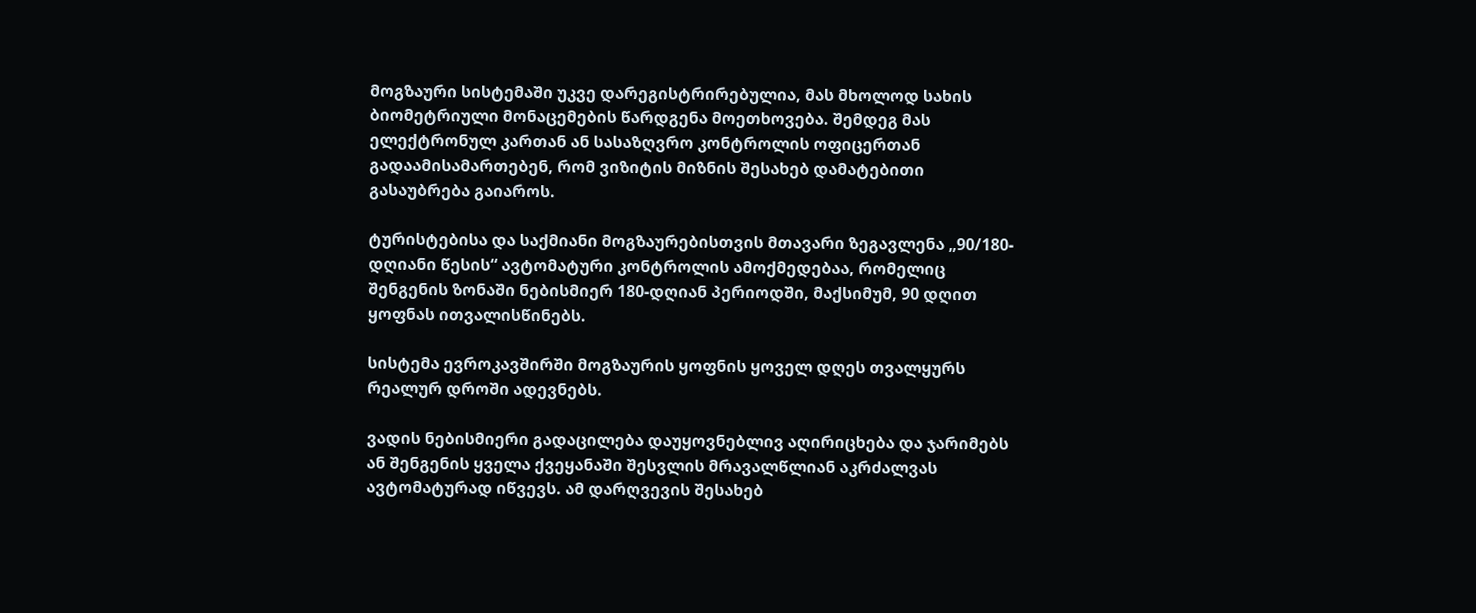მოგზაური სისტემაში უკვე დარეგისტრირებულია, მას მხოლოდ სახის ბიომეტრიული მონაცემების წარდგენა მოეთხოვება. შემდეგ მას ელექტრონულ კართან ან სასაზღვრო კონტროლის ოფიცერთან გადაამისამართებენ, რომ ვიზიტის მიზნის შესახებ დამატებითი გასაუბრება გაიაროს.

ტურისტებისა და საქმიანი მოგზაურებისთვის მთავარი ზეგავლენა „90/180-დღიანი წესის“ ავტომატური კონტროლის ამოქმედებაა, რომელიც შენგენის ზონაში ნებისმიერ 180-დღიან პერიოდში, მაქსიმუმ, 90 დღით ყოფნას ითვალისწინებს.

სისტემა ევროკავშირში მოგზაურის ყოფნის ყოველ დღეს თვალყურს რეალურ დროში ადევნებს.

ვადის ნებისმიერი გადაცილება დაუყოვნებლივ აღირიცხება და ჯარიმებს ან შენგენის ყველა ქვეყანაში შესვლის მრავალწლიან აკრძალვას ავტომატურად იწვევს. ამ დარღვევის შესახებ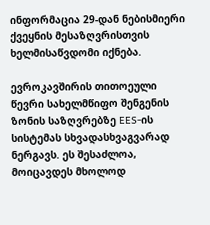ინფორმაცია 29-დან ნებისმიერი ქვეყნის მესაზღვრისთვის ხელმისაწვდომი იქნება.

ევროკავშირის თითოეული წევრი სახელმწიფო შენგენის ზონის საზღვრებზე EES-ის სისტემას სხვადასხვაგვარად ნერგავს. ეს შესაძლოა, მოიცავდეს მხოლოდ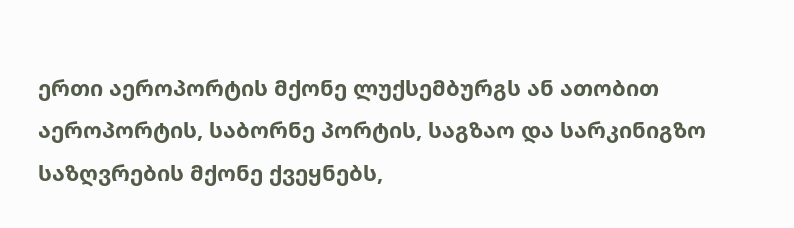ერთი აეროპორტის მქონე ლუქსემბურგს ან ათობით აეროპორტის, საბორნე პორტის, საგზაო და სარკინიგზო საზღვრების მქონე ქვეყნებს,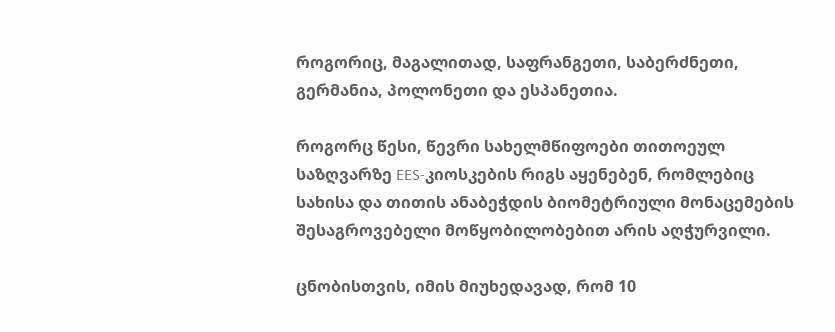როგორიც, მაგალითად, საფრანგეთი, საბერძნეთი, გერმანია, პოლონეთი და ესპანეთია.

როგორც წესი, წევრი სახელმწიფოები თითოეულ საზღვარზე EES-კიოსკების რიგს აყენებენ, რომლებიც სახისა და თითის ანაბეჭდის ბიომეტრიული მონაცემების შესაგროვებელი მოწყობილობებით არის აღჭურვილი.

ცნობისთვის, იმის მიუხედავად, რომ 10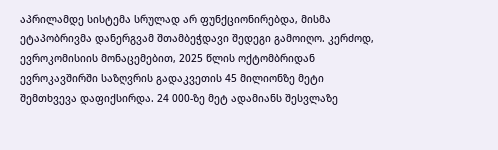აპრილამდე სისტემა სრულად არ ფუნქციონირებდა, მისმა ეტაპობრივმა დანერგვამ შთამბეჭდავი შედეგი გამოიღო. კერძოდ, ევროკომისიის მონაცემებით, 2025 წლის ოქტომბრიდან ევროკავშირში საზღვრის გადაკვეთის 45 მილიონზე მეტი შემთხვევა დაფიქსირდა. 24 000-ზე მეტ ადამიანს შესვლაზე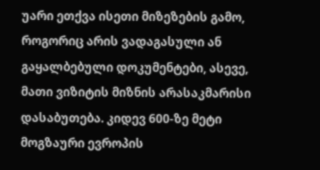უარი ეთქვა ისეთი მიზეზების გამო, როგორიც არის ვადაგასული ან გაყალბებული დოკუმენტები, ასევე, მათი ვიზიტის მიზნის არასაკმარისი დასაბუთება. კიდევ 600-ზე მეტი მოგზაური ევროპის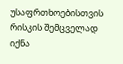უსაფრთხოებისთვის რისკის შემცველად იქნა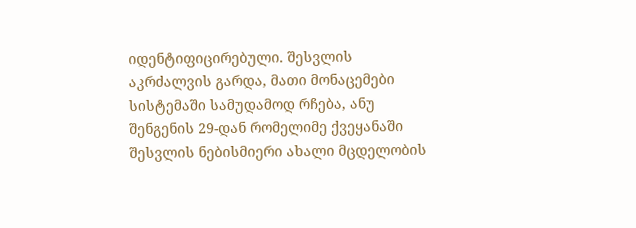იდენტიფიცირებული. შესვლის აკრძალვის გარდა, მათი მონაცემები სისტემაში სამუდამოდ რჩება, ანუ შენგენის 29-დან რომელიმე ქვეყანაში შესვლის ნებისმიერი ახალი მცდელობის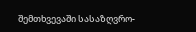შემთხვევაში სასაზღვრო-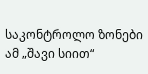საკონტროლო ზონები ამ „შავი სიით“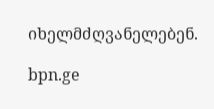იხელმძღვანელებენ.

bpn.ge